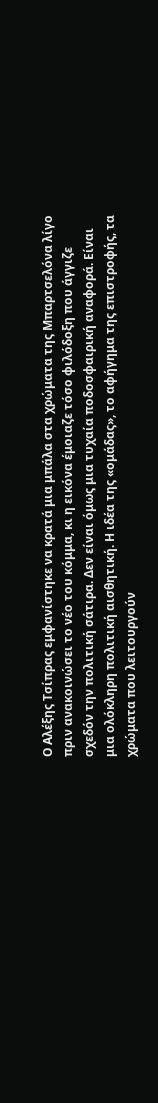Ο Αλέξης Τσίπρας εμφανίστηκε να κρατά μια μπάλα στα χρώματα της Μπαρτσελόνα λίγο πριν ανακοινώσει το νέο του κόμμα, κι η εικόνα έμοιαζε τόσο φιλόδοξη που άγγιζε σχεδόν την πολιτική σάτιρα. Δεν είναι όμως μια τυχαία ποδοσφαιρική αναφορά. Είναι μια ολόκληρη πολιτική αισθητική. Η ιδέα της «ομάδας», το αφήγημα της επιστροφής, τα χρώματα που λειτουργούν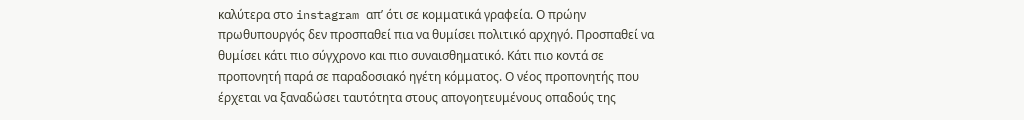καλύτερα στο instagram απ’ ότι σε κομματικά γραφεία. Ο πρώην πρωθυπουργός δεν προσπαθεί πια να θυμίσει πολιτικό αρχηγό. Προσπαθεί να θυμίσει κάτι πιο σύγχρονο και πιο συναισθηματικό. Κάτι πιο κοντά σε προπονητή παρά σε παραδοσιακό ηγέτη κόμματος. Ο νέος προπονητής που έρχεται να ξαναδώσει ταυτότητα στους απογοητευμένους οπαδούς της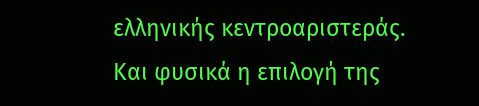ελληνικής κεντροαριστεράς.
Και φυσικά η επιλογή της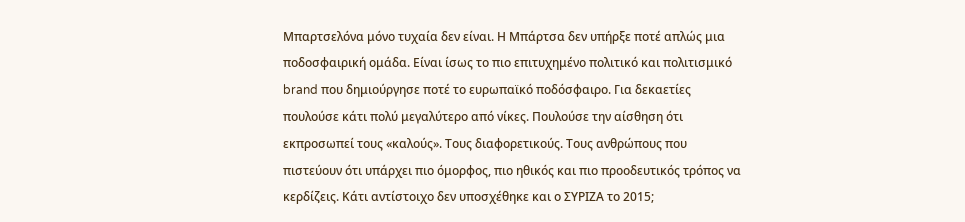Μπαρτσελόνα μόνο τυχαία δεν είναι. Η Μπάρτσα δεν υπήρξε ποτέ απλώς μια ποδοσφαιρική ομάδα. Είναι ίσως το πιο επιτυχημένο πολιτικό και πολιτισμικό brand που δημιούργησε ποτέ το ευρωπαϊκό ποδόσφαιρο. Για δεκαετίες πουλούσε κάτι πολύ μεγαλύτερο από νίκες. Πουλούσε την αίσθηση ότι εκπροσωπεί τους «καλούς». Τους διαφορετικούς. Τους ανθρώπους που πιστεύουν ότι υπάρχει πιο όμορφος, πιο ηθικός και πιο προοδευτικός τρόπος να κερδίζεις. Κάτι αντίστοιχο δεν υποσχέθηκε και ο ΣΥΡΙΖΑ το 2015;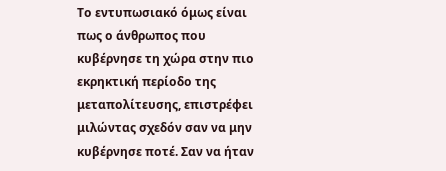Το εντυπωσιακό όμως είναι πως ο άνθρωπος που κυβέρνησε τη χώρα στην πιο εκρηκτική περίοδο της μεταπολίτευσης, επιστρέφει μιλώντας σχεδόν σαν να μην κυβέρνησε ποτέ. Σαν να ήταν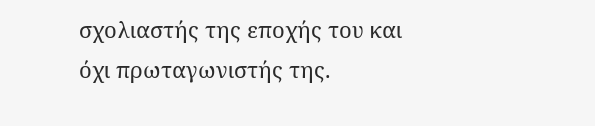σχολιαστής της εποχής του και όχι πρωταγωνιστής της.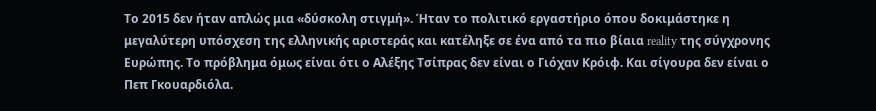Το 2015 δεν ήταν απλώς μια «δύσκολη στιγμή». Ήταν το πολιτικό εργαστήριο όπου δοκιμάστηκε η μεγαλύτερη υπόσχεση της ελληνικής αριστεράς και κατέληξε σε ένα από τα πιο βίαια reality της σύγχρονης Ευρώπης. Το πρόβλημα όμως είναι ότι ο Αλέξης Τσίπρας δεν είναι ο Γιόχαν Κρόιφ. Και σίγουρα δεν είναι ο Πεπ Γκουαρδιόλα.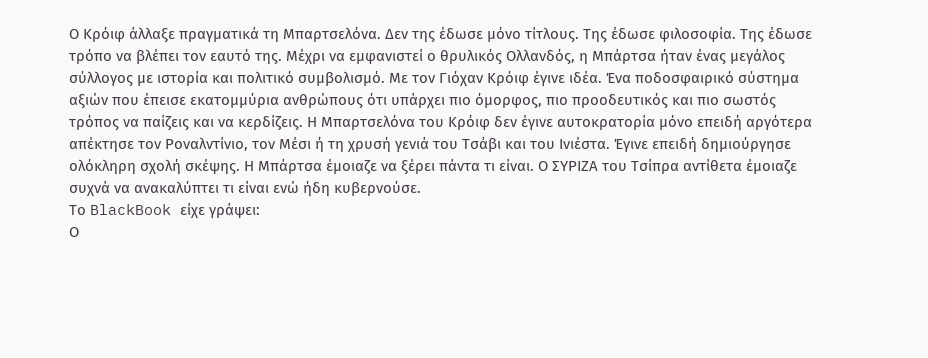Ο Κρόιφ άλλαξε πραγματικά τη Μπαρτσελόνα. Δεν της έδωσε μόνο τίτλους. Της έδωσε φιλοσοφία. Της έδωσε τρόπο να βλέπει τον εαυτό της. Μέχρι να εμφανιστεί ο θρυλικός Ολλανδός, η Μπάρτσα ήταν ένας μεγάλος σύλλογος με ιστορία και πολιτικό συμβολισμό. Με τον Γιόχαν Κρόιφ έγινε ιδέα. Ένα ποδοσφαιρικό σύστημα αξιών που έπεισε εκατομμύρια ανθρώπους ότι υπάρχει πιο όμορφος, πιο προοδευτικός και πιο σωστός τρόπος να παίζεις και να κερδίζεις. Η Μπαρτσελόνα του Κρόιφ δεν έγινε αυτοκρατορία μόνο επειδή αργότερα απέκτησε τον Ροναλντίνιο, τον Μέσι ή τη χρυσή γενιά του Τσάβι και του Ινιέστα. Έγινε επειδή δημιούργησε ολόκληρη σχολή σκέψης. Η Μπάρτσα έμοιαζε να ξέρει πάντα τι είναι. Ο ΣΥΡΙΖΑ του Τσίπρα αντίθετα έμοιαζε συχνά να ανακαλύπτει τι είναι ενώ ήδη κυβερνούσε.
Το BlackBook είχε γράψει:
Ο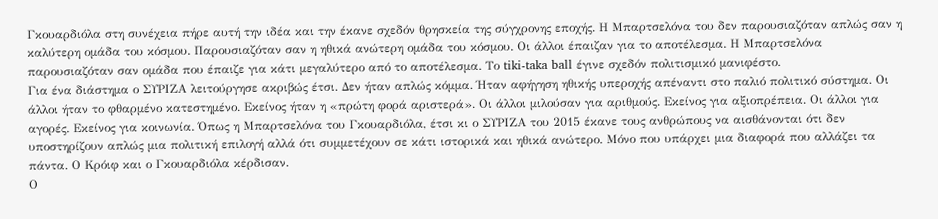Γκουαρδιόλα στη συνέχεια πήρε αυτή την ιδέα και την έκανε σχεδόν θρησκεία της σύγχρονης εποχής. Η Μπαρτσελόνα του δεν παρουσιαζόταν απλώς σαν η καλύτερη ομάδα του κόσμου. Παρουσιαζόταν σαν η ηθικά ανώτερη ομάδα του κόσμου. Οι άλλοι έπαιζαν για το αποτέλεσμα. Η Μπαρτσελόνα παρουσιαζόταν σαν ομάδα που έπαιζε για κάτι μεγαλύτερο από το αποτέλεσμα. Το tiki-taka ball έγινε σχεδόν πολιτισμικό μανιφέστο.
Για ένα διάστημα ο ΣΥΡΙΖΑ λειτούργησε ακριβώς έτσι. Δεν ήταν απλώς κόμμα. Ήταν αφήγηση ηθικής υπεροχής απέναντι στο παλιό πολιτικό σύστημα. Οι άλλοι ήταν το φθαρμένο κατεστημένο. Εκείνος ήταν η «πρώτη φορά αριστερά». Οι άλλοι μιλούσαν για αριθμούς. Εκείνος για αξιοπρέπεια. Οι άλλοι για αγορές. Εκείνος για κοινωνία. Όπως η Μπαρτσελόνα του Γκουαρδιόλα, έτσι κι ο ΣΥΡΙΖΑ του 2015 έκανε τους ανθρώπους να αισθάνονται ότι δεν υποστηρίζουν απλώς μια πολιτική επιλογή αλλά ότι συμμετέχουν σε κάτι ιστορικά και ηθικά ανώτερο. Μόνο που υπάρχει μια διαφορά που αλλάζει τα πάντα. Ο Κρόιφ και ο Γκουαρδιόλα κέρδισαν.
Ο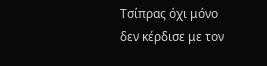Τσίπρας όχι μόνο δεν κέρδισε με τον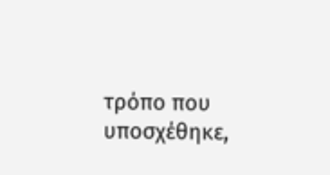τρόπο που υποσχέθηκε,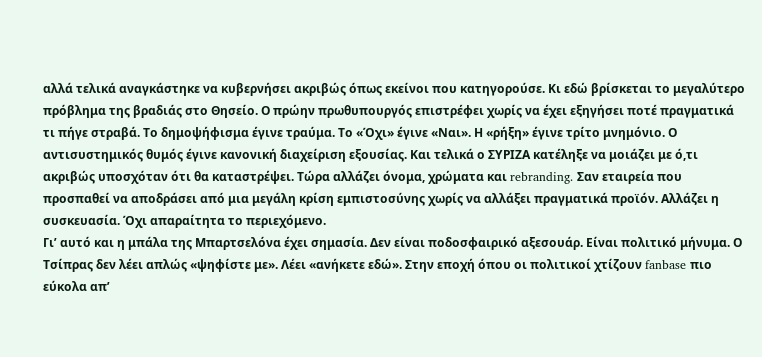αλλά τελικά αναγκάστηκε να κυβερνήσει ακριβώς όπως εκείνοι που κατηγορούσε. Κι εδώ βρίσκεται το μεγαλύτερο πρόβλημα της βραδιάς στο Θησείο. Ο πρώην πρωθυπουργός επιστρέφει χωρίς να έχει εξηγήσει ποτέ πραγματικά τι πήγε στραβά. Το δημοψήφισμα έγινε τραύμα. Το «Όχι» έγινε «Ναι». Η «ρήξη» έγινε τρίτο μνημόνιο. Ο αντισυστημικός θυμός έγινε κανονική διαχείριση εξουσίας. Και τελικά ο ΣΥΡΙΖΑ κατέληξε να μοιάζει με ό,τι ακριβώς υποσχόταν ότι θα καταστρέψει. Τώρα αλλάζει όνομα, χρώματα και rebranding. Σαν εταιρεία που προσπαθεί να αποδράσει από μια μεγάλη κρίση εμπιστοσύνης χωρίς να αλλάξει πραγματικά προϊόν. Αλλάζει η συσκευασία. Όχι απαραίτητα το περιεχόμενο.
Γι’ αυτό και η μπάλα της Μπαρτσελόνα έχει σημασία. Δεν είναι ποδοσφαιρικό αξεσουάρ. Είναι πολιτικό μήνυμα. Ο Τσίπρας δεν λέει απλώς «ψηφίστε με». Λέει «ανήκετε εδώ». Στην εποχή όπου οι πολιτικοί χτίζουν fanbase πιο εύκολα απ’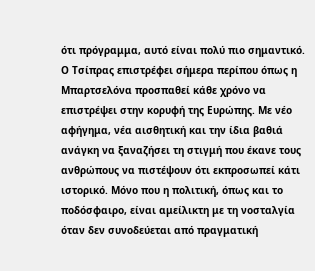ότι πρόγραμμα, αυτό είναι πολύ πιο σημαντικό.
Ο Τσίπρας επιστρέφει σήμερα περίπου όπως η Μπαρτσελόνα προσπαθεί κάθε χρόνο να επιστρέψει στην κορυφή της Ευρώπης. Με νέο αφήγημα, νέα αισθητική και την ίδια βαθιά ανάγκη να ξαναζήσει τη στιγμή που έκανε τους ανθρώπους να πιστέψουν ότι εκπροσωπεί κάτι ιστορικό. Μόνο που η πολιτική, όπως και το ποδόσφαιρο, είναι αμείλικτη με τη νοσταλγία όταν δεν συνοδεύεται από πραγματική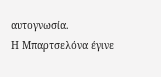αυτογνωσία.
Η Μπαρτσελόνα έγινε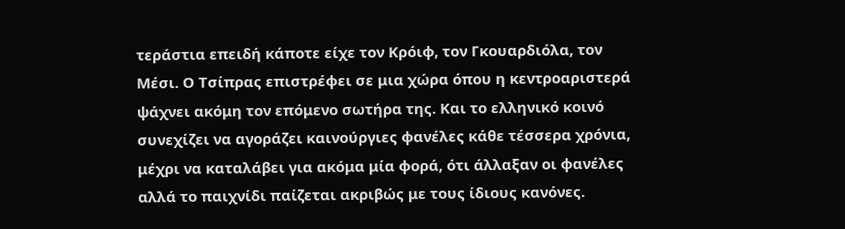τεράστια επειδή κάποτε είχε τον Κρόιφ, τον Γκουαρδιόλα, τον Μέσι. Ο Τσίπρας επιστρέφει σε μια χώρα όπου η κεντροαριστερά ψάχνει ακόμη τον επόμενο σωτήρα της. Και το ελληνικό κοινό συνεχίζει να αγοράζει καινούργιες φανέλες κάθε τέσσερα χρόνια, μέχρι να καταλάβει για ακόμα μία φορά, ότι άλλαξαν οι φανέλες αλλά το παιχνίδι παίζεται ακριβώς με τους ίδιους κανόνες.